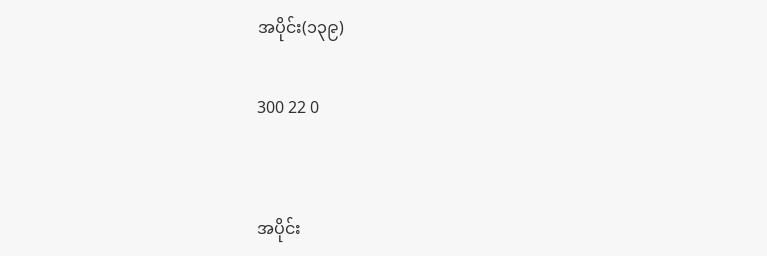အပိုင်း(၁၃၉)

300 22 0


အပိုင်း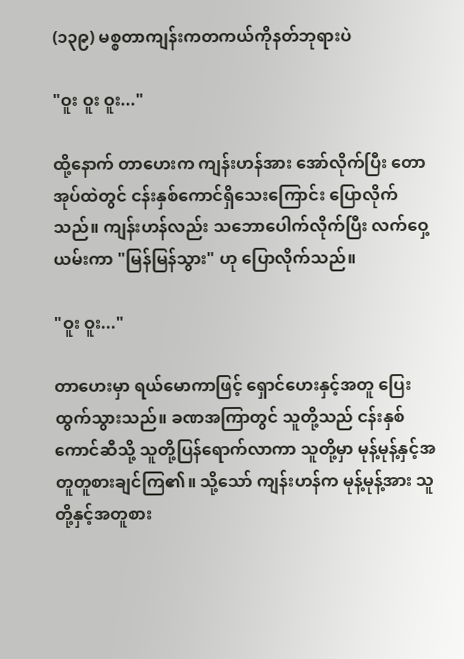(၁၃၉) မစ္စတာကျန်းကတကယ်ကိုနတ်ဘုရားပဲ

"ဝူး ဝူး ဝူး..."

ထို့နောက် တာဟေးက ကျန်းဟန်အား အော်လိုက်ပြီး တောအုပ်ထဲတွင် ငန်းနှစ်ကောင်ရှိသေးကြောင်း ပြောလိုက်သည်။ ကျန်းဟန်လည်း သဘောပေါက်လိုက်ပြီး လက်ဝှေ့ယမ်းကာ "မြန်မြန်သွား" ဟု ပြောလိုက်သည်။

"ဝူး ဝူး..."

တာဟေးမှာ ရယ်မောကာဖြင့် ရှောင်ဟေးနှင့်အတူ ပြေးထွက်သွားသည်။ ခဏအကြာတွင် သူတို့သည် ငန်းနှစ်ကောင်ဆီသို့ သူတို့ပြန်ရောက်လာကာ သူတို့မှာ မုန့်မုန့်နှင့်အတူတူစားချင်ကြ၏။ သို့သော် ကျန်းဟန်က မုန့်မုန့်အား သူတို့နှင့်အတူစား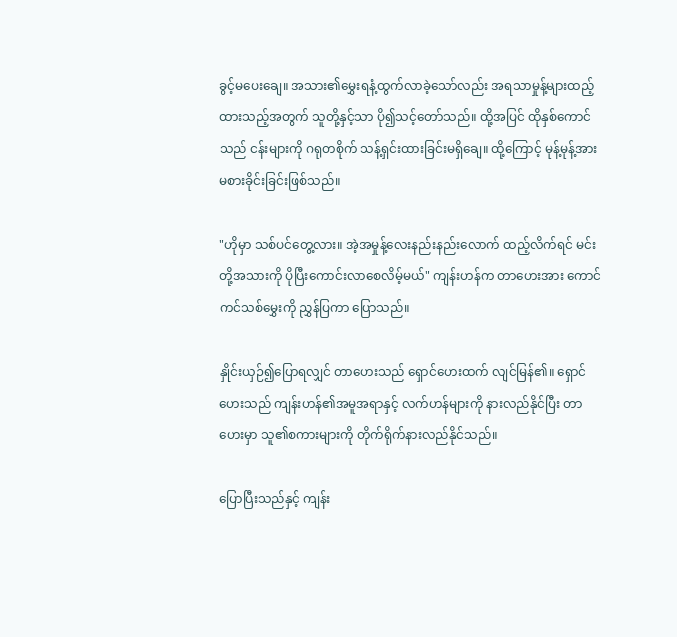ခွင့်မပေးချေ။ အသား၏မွှေးရနံ့ထွက်လာခဲ့သော်လည်း အရသာမှုန့်များထည့်ထားသည့်အတွက် သူတို့နှင့်သာ ပို၍သင့်တော်သည်။ ထို့အပြင် ထိုနှစ်ကောင်သည် ငန်းများကို ဂရုတစိုက် သန့်ရှင်းထားခြင်းမရှိချေ။ ထို့ကြောင့် မုန့်မုန့်အား မစားခိုင်းခြင်းဖြစ်သည်။

"ဟိုမှာ သစ်ပင်တွေ့လား။ အဲ့အမှုန့်လေးနည်းနည်းလောက် ထည့်လိက်ရင် မင်းတို့အသားကို ပိုပြီးကောင်းလာစေလိမ့်မယ်" ကျန်းဟန်က တာဟေးအား ကောင်ကင်သစ်မွှေးကို ညွှန်ပြကာ ပြောသည်။

နှိုင်းယှဉ်၍ပြောရလျှင် တာဟေးသည် ရှောင်ဟေးထက် လျင်မြန်၏။ ရှောင်ဟေးသည် ကျန်းဟန်၏အမူအရာနှင့် လက်ဟန်များကို နားလည်နိုင်ပြီး တာဟေးမှာ သူ၏စကားများကို တိုက်ရိုက်နားလည်နိုင်သည်။

ပြောပြီးသည်နှင့် ကျန်း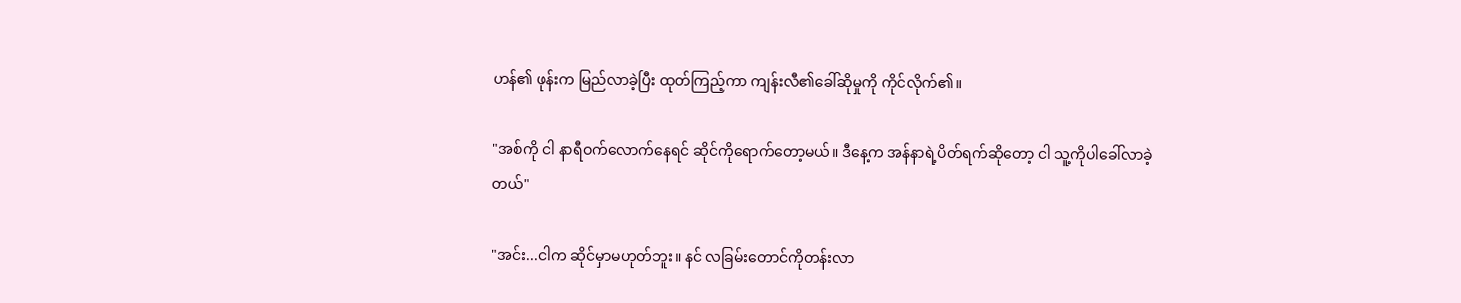ဟန်၏ ဖုန်းက မြည်လာခဲ့ပြီး ထုတ်ကြည့်ကာ ကျန်းလီ၏ခေါ်ဆိုမှုကို ကိုင်လိုက်၏။

"အစ်ကို ငါ နာရီဝက်လောက်နေရင် ဆိုင်ကိုရောက်တော့မယ်။ ဒီနေ့က အန်နာရဲ့ပိတ်ရက်ဆိုတော့ ငါ သူ့ကိုပါခေါ်လာခဲ့တယ်"

"အင်း...ငါက ဆိုင်မှာမဟုတ်ဘူး။ နင် လခြမ်းတောင်ကိုတန်းလာ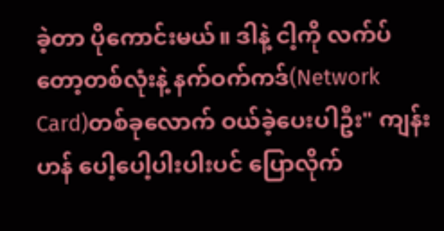ခဲ့တာ ပိုကောင်းမယ်။ ဒါနဲ့ ငါ့ကို လက်ပ်တော့တစ်လုံးနဲ့ နက်ဝက်ကဒ်(Network Card)တစ်ခုလောက် ဝယ်ခဲ့ပေးပါဦး" ကျန်းဟန် ပေါ့ပေါ့ပါးပါးပင် ပြောလိုက်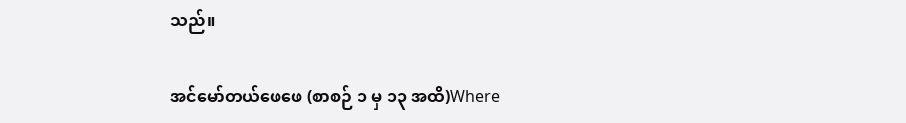သည်။

အင်မော်တယ်ဖေဖေ (စာစဉ် ၁ မှ ၁၃ အထိ)Where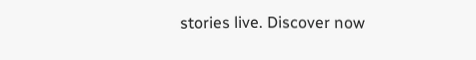stories live. Discover now